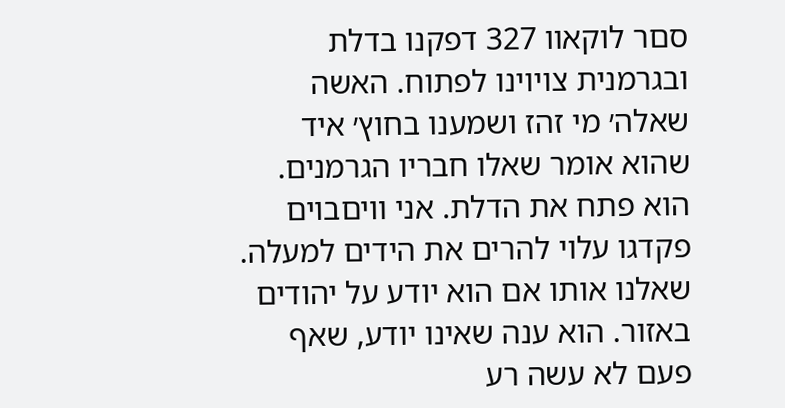סםר לוקאװ 327 דפקנו בדלת ובגרמנית צױוינו לפתוח. האשה שאלה׳ מי זהז ושמענו בחוץ׳ איד שהוא אומר שאלו חבריו הגרמנים. הוא פתח את הדלת. אני װיםבוים פקדגו עלױ להרים את הידים למעלה. שאלנו אותו אם הוא יודע על יהודים באזור. הוא ענה שאינו יודע, שאף פעם לא עשה רע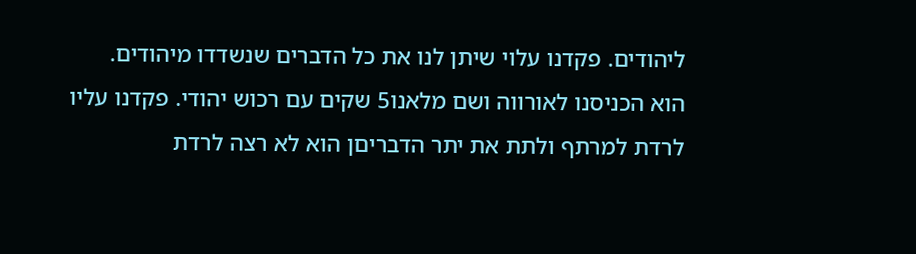ליהודים. פקדנו עלױ שיתן לנו את כל הדברים שנשדדו מיהודים. הוא הכניסנו לאורװה ושם מלאנו5 שקים עם רכוש יהודי. פקדנו עליו לרדת למרתף ולתת את יתר הדבריםן הוא לא רצה לרדת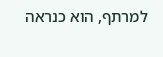למרתף, הוא כנראה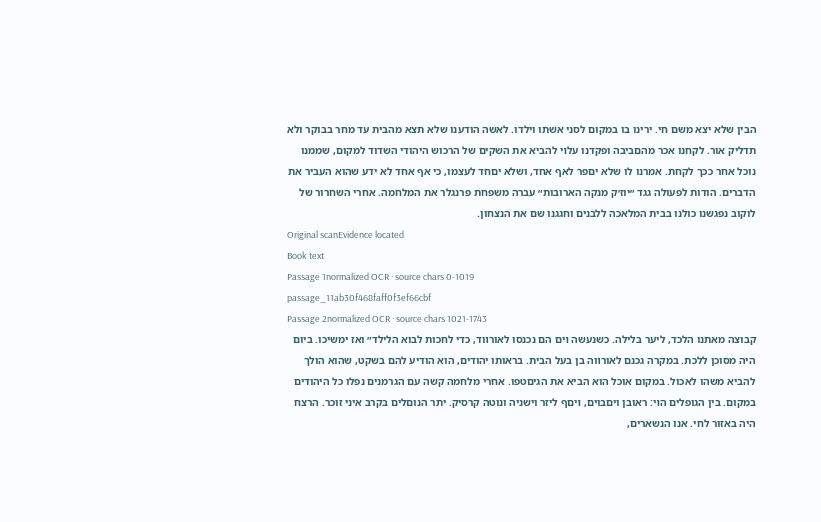הבין שלא יצא משם חי. ירינו בו במקום לסני אשתו וילדו. לאשה הודענו שלא תצא מהבית עד מחר בבוקר ולא תדליק אור. לקחנו אכר מהםביבה ופקדנו עלױ להביא את השקים של הרכוש היהודי השדוד למקום, שממנו נוכל אחר ככך לקחת. אמרנו לו שלא יםפר לאף אחד, ושלא יםחד לעצמו, כי אף אחד לא ידע שהוא העביר את הדברים. הודות לפעולה גגד ״יוז׳ק מנקה הארובות״ עברה משפחת פרנגלר את המלחמה. אחרי השחרור של לוקוב נפגשנו כולנו בבית המלאכה ללבנים וחגגנו שם את הנצחון.
Original scanEvidence located
Book text
Passage 1normalized OCR · source chars 0-1019
passage_11ab30f468faff0f3ef66cbf
Passage 2normalized OCR · source chars 1021-1743
קבוצה מאתנו הלכד, ליער בלילה. כשנעשה ױם הם נכנסו לאורװד, כדי לחכות לבוא הלילד״ ואז ימשיכו. ביום היה מסוכן ללכת. במקרה גכנם לאורװה בן בעל הבית. בראותו יהודים, הוא הודיע להם בשקט, שהוא הולך להביא משהו לאכול. במקום אוכל הוא הביא את הגיםטפו. אחרי מלחמה קשה עם הגרמנים נפלו כל היהודים במקום. בין הגופלים הױ: ראובן ויםבוים, ױםף ליזר וישניה ונוטה קרסיק. יתר הנוםלים בקרב איני זוכר. הרצח היה באזור לחי. אנו הנשארים,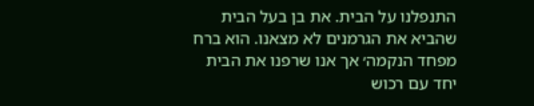התנפלנו על הבית. את בן בעל הבית שהביא את הגרמנים לא מצאנו. הוא ברח מפחד הנקמה׳ אך אנו שרפנו את הבית יחד עם רכוש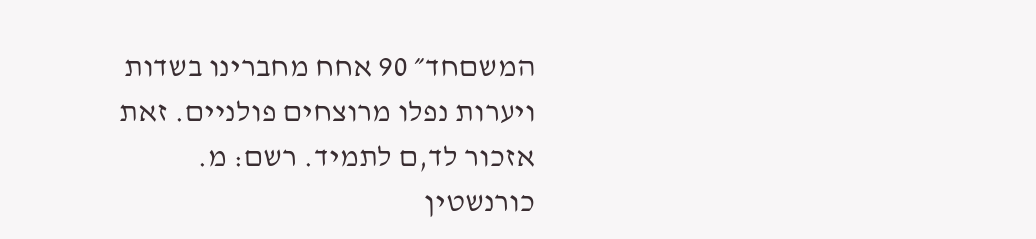המשםחד״ 90 אחח מחברינו בשדות ויערות נפלו מרוצחים פולנײם. זאת אזכור לד,ם לתמיד. רשם: מ. כורנשטין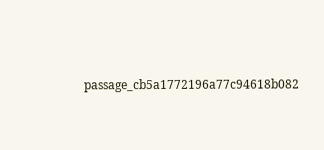passage_cb5a1772196a77c94618b082